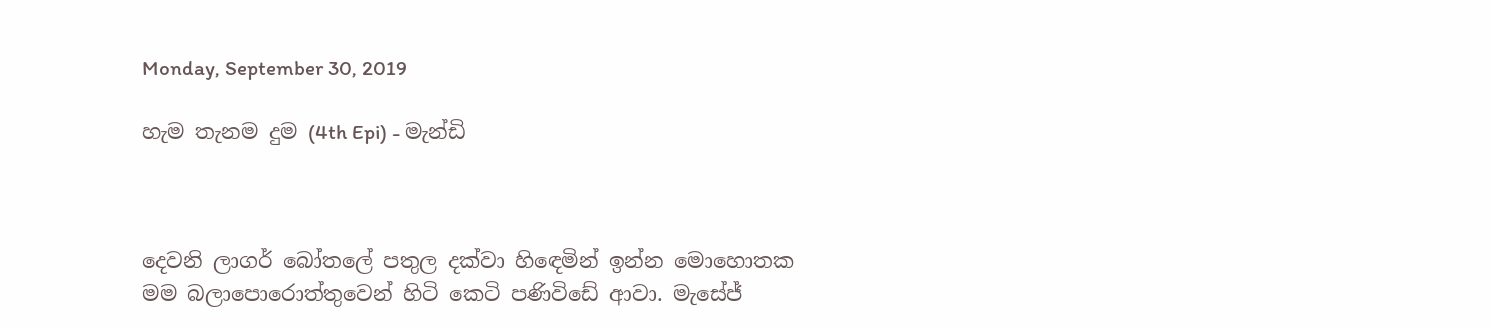Monday, September 30, 2019

හැම තැනම දුම (4th Epi) - මැන්ඩි



දෙවනි ලාගර් බෝතලේ පතුල දක්වා හිඳෙමින් ඉන්න මොහොතක මම බලාපොරොත්තුවෙන් හිටි කෙටි පණිවිඩේ ආවා. මැසේජ්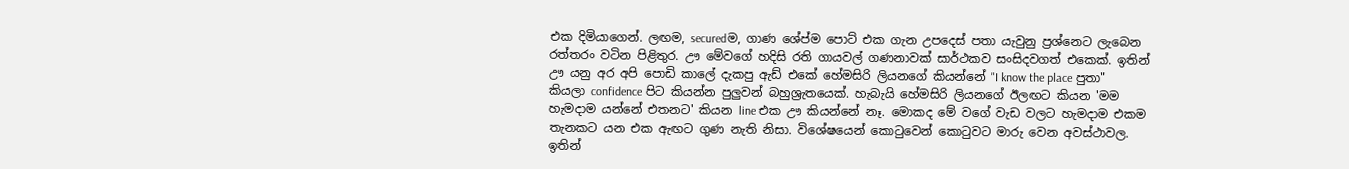එක දිමියාගෙන්. ලඟම, securedම, ගාණ ශේප්ම පොට් එක ගැන උපදෙස් පතා යැවුනු ප්‍රශ්නෙට ලැබෙන රත්තරං වටින පිළිතුර. ඌ මේවගේ හදිසි රති ගායවල් ගණනාවක් සාර්ථකව සංසිදවගත් එකෙක්. ඉතින් ඌ යනු අර අපි පොඩි කාලේ දැකපු ඇඩ් එකේ හේමසිරි ලියනගේ කියන්නේ "I know the place පුතා" කියලා confidence පිට කියන්න පුලුවන් බහුශ්‍රැතයෙක්. හැබැයි හේමසිරි ලියනගේ ඊලඟට කියන 'මම හැමදාම යන්නේ එතනට' කියන line එක ඌ කියන්නේ නෑ. මොකද මේ වගේ වැඩ වලට හැමදාම එකම තැනකට යන එක ඇඟට ගුණ නැති නිසා. විශේෂයෙන් කොටුවෙන් කොටුවට මාරු වෙන අවස්ථාවල. ඉතින්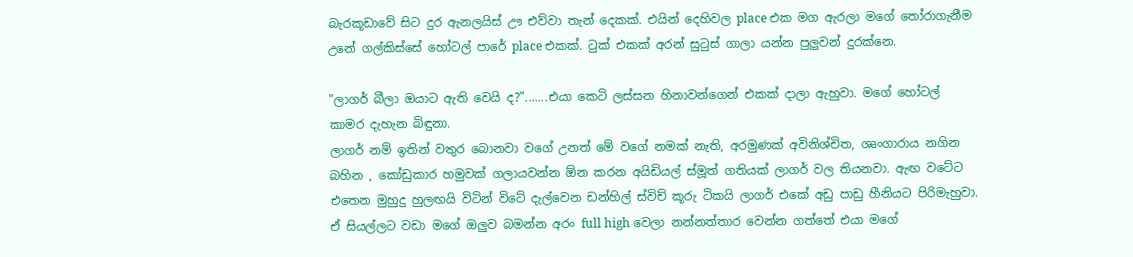බැරකූඩාවේ සිට දුර ඇනලයිස් ඌ එව්වා තැන් දෙකක්. එයින් දෙහිවල place එක මග ඇරලා මගේ තෝරාගැනීම උනේ ගල්කිස්සේ හෝටල් පාරේ place එකක්. ටුක් එකක් අරන් සුටුස් ගාලා යන්න පුලුවන් දුරක්නෙ.

"ලාගර් බීලා ඔයාට ඇති වෙයි ද?".......එයා කෙටි ලස්සන හිනාවන්ගෙන් එකක් දාලා ඇහුවා. මගේ හෝටල් කාමර දැහැන බිඳුනා.
ලාගර් නම් ඉතින් වතුර බොනවා වගේ උනත් මේ වගේ නමක් නැති, අරමුණක් අවිනිශ්චිත, ශෘංගාරාය නගින බහින , කෝඩුකාර හමුවක් ගලායවන්න ඕන කරන අයිඩියල් ස්මූත් ගතියක් ලාගර් වල තියනවා. ඇඟ වටේට එතෙන මුහුදු හුලඟයි විටින් විටේ දැල්වෙන ඩන්හිල් ස්විච් කූරු ටිකයි ලාගර් එකේ අඩු පාඩු හීනියට පිරිමැහුවා. ඒ සියල්ලට වඩා මගේ ඔලුව බමන්න අරං full high වෙලා නන්නත්තාර වෙන්න ගත්තේ එයා මගේ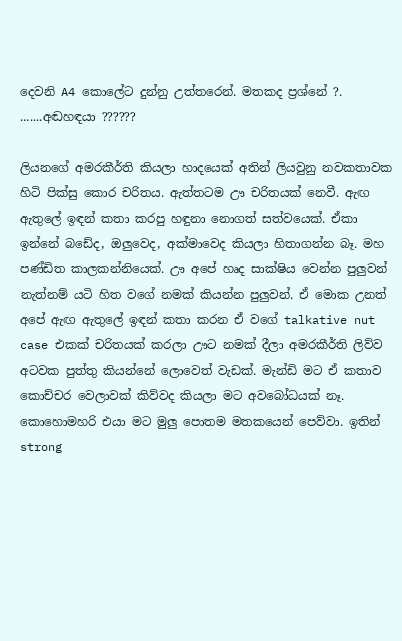දෙවනි A4 කොලේට දුන්නු උත්තරෙන්. මතකද ප්‍රශ්නේ ?. .......අඬහඳයා ??????

ලියනගේ අමරකීර්ති කියලා හාදයෙක් අතින් ලියවුනු නවකතාවක හිටි පික්සු කොර චරිතය. ඇත්තටම ඌ චරිතයක් නෙවී. ඇඟ ඇතුලේ ඉඳන් කතා කරපු හඳුනා නොගත් සත්වයෙක්. ඒකා ඉන්නේ බඩේද, ඔලුවෙද, අක්මාවෙද කියලා හිතාගන්න බෑ. මහ පණ්ඩිත කාලකන්නියෙක්. ඌ අපේ හෘද සාක්ෂිය වෙන්න පුලුවන් නැත්නම් යටි හිත වගේ නමක් කියන්න පුලුවන්. ඒ මොක උනත් අපේ ඇඟ ඇතුලේ ඉඳන් කතා කරන ඒ වගේ talkative nut case එකක් චරිතයක් කරලා ඌට නමක් දීලා අමරකීර්ති ලිව්ව අටවක පුත්තු කියන්නේ ලොවෙත් වැඩක්. මැන්ඩි මට ඒ කතාව කොච්චර වෙලාවක් කිව්වද කියලා මට අවබෝධයක් නෑ. කොහොමහරි එයා මට මුලු පොතම මතකයෙන් පෙව්වා. ඉතින් strong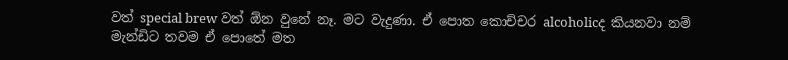වත් special brew වත් ඕන වුනේ නෑ. මට වැදුණා. ඒ පොත කොච්චර alcoholicද කියනවා නම් මැන්ඩිට තවම ඒ පොතේ මත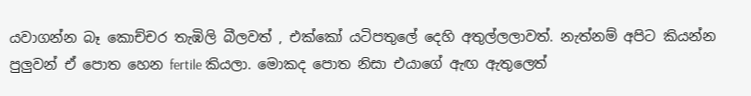යවාගන්න බෑ කොච්චර තැඹිලි බීලවත් , එක්කෝ යටිපතුලේ දෙහි අතුල්ලලාවත්. නැත්නම් අපිට කියන්න පුලුවන් ඒ පොත හෙන fertile කියලා. මොකද පොත නිසා එයාගේ ඇඟ ඇතුලෙත්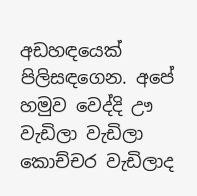අඩහඳයෙක් පිලිසඳගෙන. අපේ හමුව වෙද්දි ඌ වැඩිලා වැඩිලා කොච්චර වැඩිලාද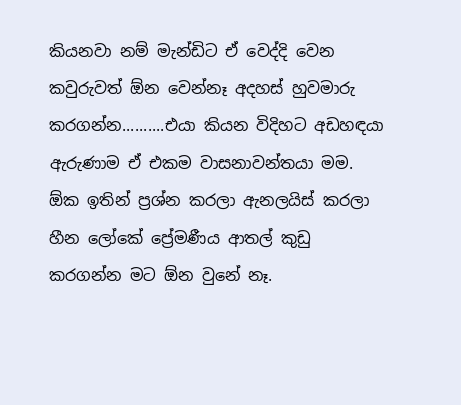කියනවා නම් මැන්ඩිට ඒ වෙද්දි වෙන කවුරුවත් ඕන වෙන්නෑ අදහස් හුවමාරු කරගන්න..........එයා කියන විදිහට අඩහඳයා ඇරුණාම ඒ එකම වාසනාවන්තයා මම. ඕක ඉතින් ප්‍රශ්න කරලා ඇනලයිස් කරලා හීන ලෝකේ ප්‍රේමණීය ආතල් කුඩු කරගන්න මට ඕන වුනේ නෑ.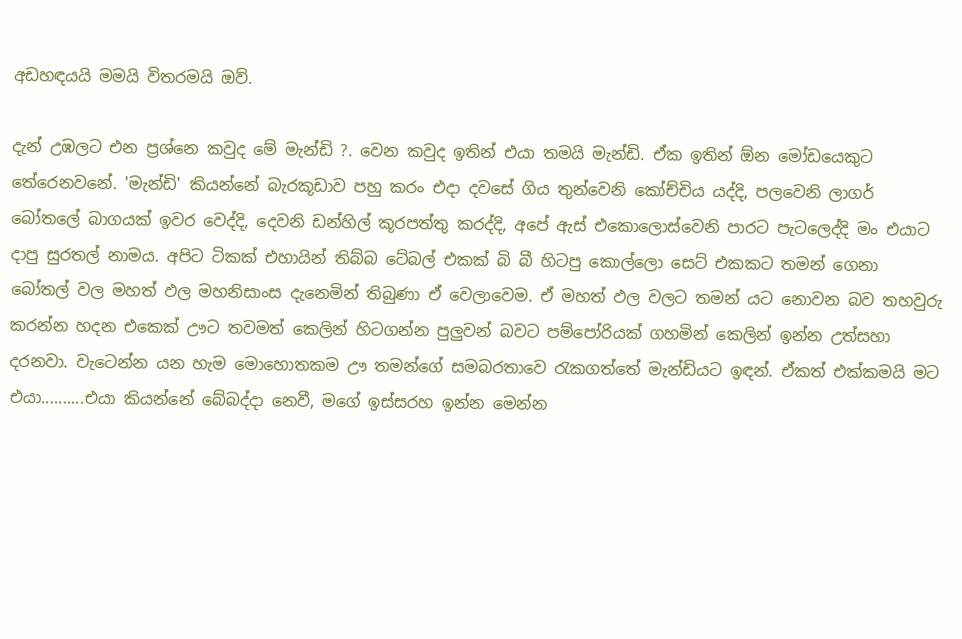අඩහඳයයි මමයි විතරමයි ඔව්.

දැන් උඹලට එන ප්‍රශ්නෙ කවුද මේ මැන්ඩි ?. වෙන කවුද ඉතින් එයා තමයි මැන්ඩි. ඒක ඉතින් ඕන මෝඩයෙකුට තේරෙනවනේ. 'මැන්ඩි' කියන්නේ බැරකූඩාව පහු කරං එදා දවසේ ගිය තුන්වෙනි කෝච්චිය යද්දි, පලවෙනි ලාගර් බෝතලේ බාගයක් ඉවර වෙද්දි, දෙවනි ඩන්හිල් කූරපත්තු කරද්දි, අපේ ඇස් එකොලොස්වෙනි පාරට පැටලෙද්දි මං එයාට දාපු සුරතල් නාමය. අපිට ටිකක් එහායින් තිබ්බ ටේබල් එකක් බි බී හිටපු කොල්ලො සෙට් එකකට තමන් ගෙනා බෝතල් වල මහත් ඵල මහනිසාංස දැනෙමින් තිබුණා ඒ වෙලාවෙම. ඒ මහත් ඵල වලට තමන් යට නොවන බව තහවුරු කරන්න හදන එකෙක් ඌට තවමත් කෙලින් හිටගන්න පුලුවන් බවට පම්පෝරියක් ගහමින් කෙලින් ඉන්න උත්සහා දරනවා. වැටෙන්න යන හැම මොහොතකම ඌ තමන්ගේ සමබරතාවෙ රැකගත්තේ මැන්ඩියට ඉඳන්. ඒකත් එක්කමයි මට එයා..........එයා කියන්නේ බේබද්දා නෙවී, මගේ ඉස්සරහ ඉන්න මෙන්න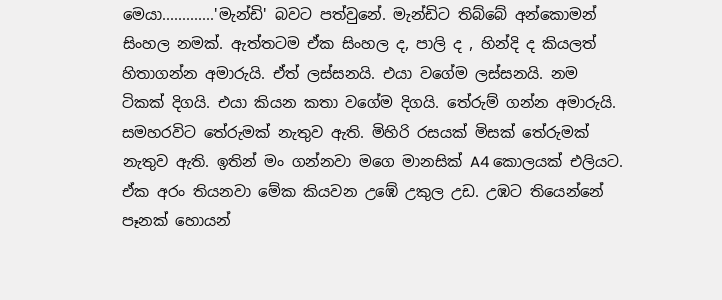මෙයා.............'මැන්ඩි' බවට පත්වුනේ. මැන්ඩිට තිබ්බේ අන්කොමන් සිංහල නමක්. ඇත්තටම ඒක සිංහල ද, පාලි ද , හින්දි ද කියලත් හිතාගන්න අමාරුයි. ඒත් ලස්සනයි. එයා වගේම ලස්සනයි. නම ටිකක් දිගයි. එයා කියන කතා වගේම දිගයි. තේරුම් ගන්න අමාරුයි. සමහරවිට තේරුමක් නැතුව ඇති. මිහිරි රසයක් මිසක් තේරුමක් නැතුව ඇති. ඉතින් මං ගන්නවා මගෙ මානසික් A4 කොලයක් එලියට. ඒක අරං තියනවා මේක කියවන උඹේ උකුල උඩ. උඹට තියෙන්නේ පෑනක් හොයන්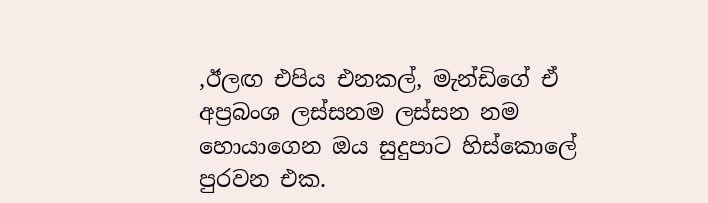,ඊලඟ එපිය එනකල්, මැන්ඩිගේ ඒ අප්‍රබංශ ලස්සනම ලස්සන නම හොයාගෙන ඔය සුදුපාට හිස්කොලේ පුරවන එක.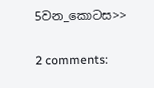5වන_කොටස>>

2 comments: